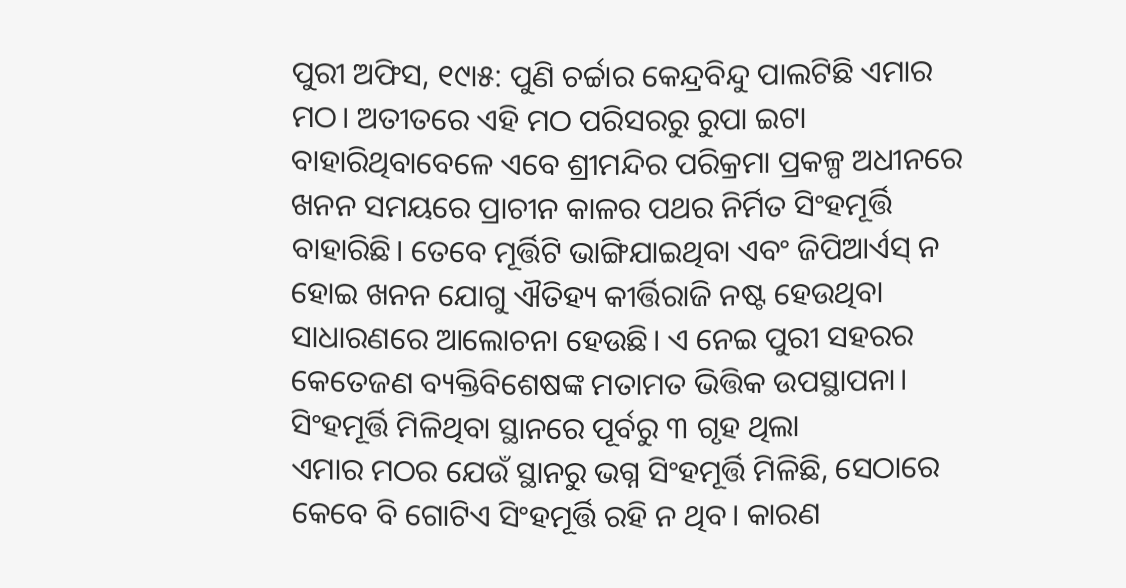ପୁରୀ ଅଫିସ, ୧୯ା୫: ପୁଣି ଚର୍ଚ୍ଚାର କେନ୍ଦ୍ରବିନ୍ଦୁ ପାଲଟିଛି ଏମାର ମଠ। ଅତୀତରେ ଏହି ମଠ ପରିସରରୁ ରୁପା ଇଟା ବାହାରିଥିବାବେଳେ ଏବେ ଶ୍ରୀମନ୍ଦିର ପରିକ୍ରମା ପ୍ରକଳ୍ପ ଅଧୀନରେ ଖନନ ସମୟରେ ପ୍ରାଚୀନ କାଳର ପଥର ନିର୍ମିତ ସିଂହମୂର୍ତ୍ତି ବାହାରିଛି। ତେବେ ମୂର୍ତ୍ତିଟି ଭାଙ୍ଗିଯାଇଥିବା ଏବଂ ଜିପିଆର୍ଏସ୍ ନ ହୋଇ ଖନନ ଯୋଗୁ ଐତିହ୍ୟ କୀର୍ତ୍ତିରାଜି ନଷ୍ଟ ହେଉଥିବା ସାଧାରଣରେ ଆଲୋଚନା ହେଉଛି। ଏ ନେଇ ପୁରୀ ସହରର କେତେଜଣ ବ୍ୟକ୍ତିବିଶେଷଙ୍କ ମତାମତ ଭିତ୍ତିକ ଉପସ୍ଥାପନା।
ସିଂହମୂର୍ତ୍ତି ମିଳିଥିବା ସ୍ଥାନରେ ପୂର୍ବରୁ ୩ ଗୃହ ଥିଲା
ଏମାର ମଠର ଯେଉଁ ସ୍ଥାନରୁ ଭଗ୍ନ ସିଂହମୂର୍ତ୍ତି ମିଳିଛି, ସେଠାରେ କେବେ ବି ଗୋଟିଏ ସିଂହମୂର୍ତ୍ତି ରହି ନ ଥିବ। କାରଣ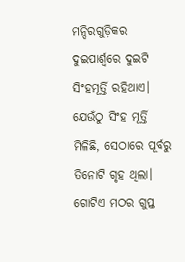ମନ୍ଦିରଗୁଡ଼ିକର ଦୁଇପାର୍ଶ୍ୱରେ ଦୁଇଟି ସିଂହମୂର୍ତ୍ତି ରହିଥାଏ। ଯେଉଁଠୁ ସିଂହ ମୂର୍ତ୍ତି ମିଳିଛି, ସେଠାରେ ପୂର୍ବରୁ ତିନୋଟି ଗୃହ ଥିଲା। ଗୋଟିଏ ମଠର ଗୁପ୍ତ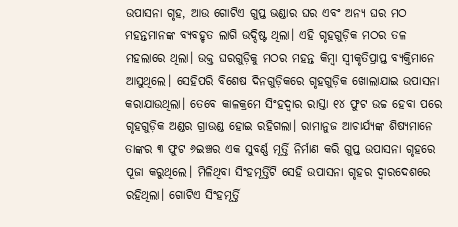ଉପାସନା ଗୃହ, ଆଉ ଗୋଟିଏ ଗୁପ୍ତ ଭଣ୍ଡାର ଘର ଏବଂ ଅନ୍ୟ ଘର ମଠ ମହନ୍ତମାନଙ୍କ ବ୍ୟବହୃତ ଲାଗି ଉଦ୍ଦିଷ୍ଟ ଥିଲା। ଏହି ଗୃହଗୁଡ଼ିକ ମଠର ତଳ ମହଲାରେ ଥିଲା। ଉକ୍ତ ଘରଗୁଡ଼ିକୁ ମଠର ମହନ୍ତ କିମ୍ବା ସ୍ବୀକୃତିପ୍ରାପ୍ତ ବ୍ୟକ୍ତିମାନେ ଆସୁଥିଲେ। ସେହିପରି ବିଶେଷ ଦିନଗୁଡ଼ିକରେ ଗୃହଗୁଡ଼ିକ ଖୋଲାଯାଇ ଉପାସନା କରାଯାଉଥିଲା। ତେବେ କାଳକ୍ରମେ ସିଂହଦ୍ୱାର ରାସ୍ତା ୧୪ ଫୁଟ ଉଚ୍ଚ ହେବା ପରେ ଗୃହଗୁଡ଼ିକ ଅଣ୍ଡର ଗ୍ରାଉଣ୍ଡ ହୋଇ ରହିଗଲା। ରାମାନୁଜ ଆଚାର୍ଯ୍ୟଙ୍କ ଶିଷ୍ୟମାନେ ତାଙ୍କର ୩ ଫୁଟ ୬ଇଞ୍ଚର ଏକ ସୁବର୍ଣ୍ଣ ମୂର୍ତ୍ତି ନିର୍ମାଣ କରି ଗୁପ୍ତ ଉପାସନା ଗୃହରେ ପୂଜା କରୁଥିଲେ। ମିଳିଥିବା ସିଂହମୂର୍ତ୍ତିଟି ସେହି ଉପାସନା ଗୃହର ଦ୍ୱାରଦେଶରେ ରହିଥିଲା। ଗୋଟିଏ ସିଂହମୂର୍ତ୍ତି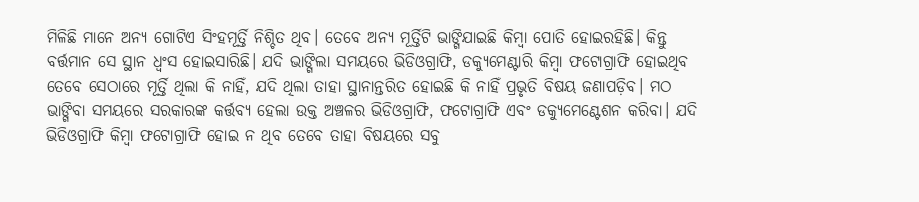ମିଳିଛି ମାନେ ଅନ୍ୟ ଗୋଟିଏ ସିଂହମୂର୍ତ୍ତି ନିଶ୍ଚିତ ଥିବ। ତେବେ ଅନ୍ୟ ମୂର୍ତ୍ତିଟି ଭାଙ୍ଗିଯାଇଛି କିମ୍ବା ପୋତି ହୋଇରହିଛି। କିନ୍ତୁ ବର୍ତ୍ତମାନ ସେ ସ୍ଥାନ ଧ୍ୱଂସ ହୋଇସାରିଛି। ଯଦି ଭାଙ୍ଗିଲା ସମୟରେ ଭିଡିଓଗ୍ରାଫି, ଡକ୍ୟୁମେଣ୍ଟାରି କିମ୍ବା ଫଟୋଗ୍ରାଫି ହୋଇଥିବ ତେବେ ସେଠାରେ ମୂର୍ତ୍ତି ଥିଲା କି ନାହିଁ, ଯଦି ଥିଲା ତାହା ସ୍ଥାନାନ୍ତରିତ ହୋଇଛି କି ନାହିଁ ପ୍ରଭୃତି ବିଷୟ ଜଣାପଡ଼ିବ। ମଠ ଭାଙ୍ଗିବା ସମୟରେ ସରକାରଙ୍କ କର୍ତ୍ତବ୍ୟ ହେଲା ଉକ୍ତ ଅଞ୍ଚଳର ଭିଡିଓଗ୍ରାଫି, ଫଟୋଗ୍ରାଫି ଏବଂ ଡକ୍ୟୁମେଣ୍ଟେଶନ କରିବା। ଯଦି ଭିଡିଓଗ୍ରାଫି କିମ୍ବା ଫଟୋଗ୍ରାଫି ହୋଇ ନ ଥିବ ତେବେ ତାହା ବିଷୟରେ ସବୁ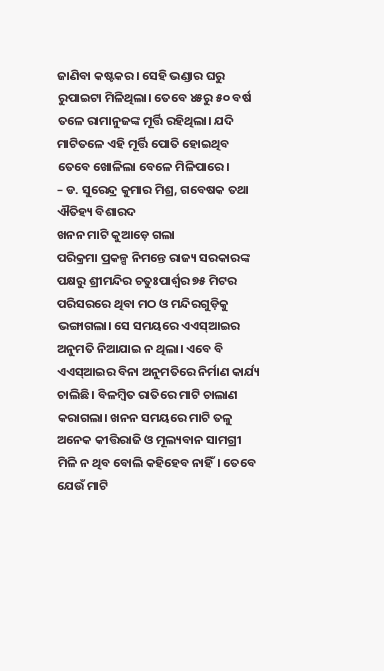ଜାଣିବା କଷ୍ଟକର। ସେହି ଭଣ୍ଡାର ଘରୁ ରୁପାଇଟା ମିଳିଥିଲା। ତେବେ ୪୫ରୁ ୫୦ ବର୍ଷ ତଳେ ରାମାନୁଜଙ୍କ ମୂର୍ତ୍ତି ରହିଥିଲା। ଯଦି ମାଟିତଳେ ଏହି ମୂର୍ତ୍ତି ପୋତି ହୋଇଥିବ ତେବେ ଖୋଳିଲା ବେଳେ ମିଳିପାରେ।
– ଡ. ସୁରେନ୍ଦ୍ର କୁମାର ମିଶ୍ର, ଗବେଷକ ତଥା ଐତିହ୍ୟ ବିଶାରଦ
ଖନନ ମାଟି କୁଆଡ଼େ ଗଲା
ପରିକ୍ରମା ପ୍ରକଳ୍ପ ନିମନ୍ତେ ରାଜ୍ୟ ସରକାରଙ୍କ ପକ୍ଷରୁ ଶ୍ରୀମନ୍ଦିର ଚତୁଃପାର୍ଶ୍ୱର ୭୫ ମିଟର ପରିସରରେ ଥିବା ମଠ ଓ ମନ୍ଦିରଗୁଡ଼ିକୁ ଭଙ୍ଗାଗଲା। ସେ ସମୟରେ ଏଏସ୍ଆଇର ଅନୁମତି ନିଆଯାଇ ନ ଥିଲା। ଏବେ ବି ଏଏସ୍ଆଇର ବିନା ଅନୁମତିରେ ନିର୍ମାଣ କାର୍ଯ୍ୟ ଚାଲିଛି। ବିଳମ୍ବିତ ରାତିରେ ମାଟି ଚାଲାଣ କରାଗଲା। ଖନନ ସମୟରେ ମାଟି ତଳୁ ଅନେକ କୀତ୍ତିରାଜି ଓ ମୂଲ୍ୟବାନ ସାମଗ୍ରୀ ମିଳି ନ ଥିବ ବୋଲି କହିହେବ ନାହିଁ। ତେବେ ଯେଉଁ ମାଟି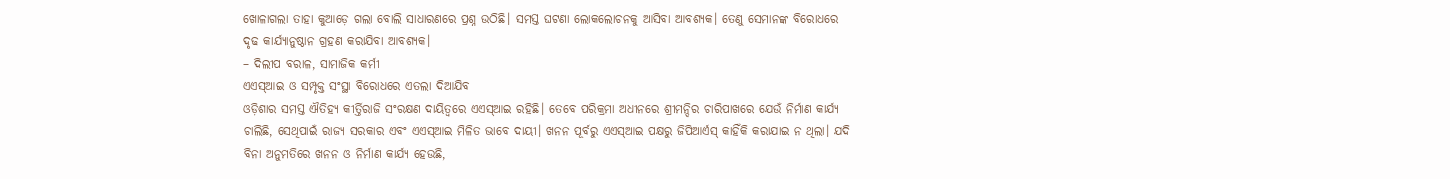ଖୋଳାଗଲା ତାହା କୁଆଡ଼େ ଗଲା ବୋଲି ସାଧାରଣରେ ପ୍ରଶ୍ନ ଉଠିଛି। ସମସ୍ତ ଘଟଣା ଲୋକଲୋଚନକୁ ଆସିବା ଆବଶ୍ୟକ। ତେଣୁ ସେମାନଙ୍କ ବିରୋଧରେ ଦୃଢ କାର୍ଯ୍ୟାନୁଷ୍ଠାନ ଗ୍ରହଣ କରାଯିବା ଆବଶ୍ୟକ।
– ଦିଲୀପ ବରାଳ, ସାମାଜିକ କର୍ମୀ
ଏଏସ୍ଆଇ ଓ ସମ୍ପୃକ୍ତ ସଂସ୍ଥା ବିରୋଧରେ ଏତଲା ଦିଆଯିବ
ଓଡ଼ିଶାର ସମସ୍ତ ଐତିହ୍ୟ କୀର୍ତ୍ତିରାଜି ସଂରକ୍ଷଣ ଦାୟିତ୍ୱରେ ଏଏସ୍ଆଇ ରହିଛି। ତେବେ ପରିକ୍ରମା ଅଧୀନରେ ଶ୍ରୀମନ୍ଦିର ଚାରିପାଖରେ ଯେଉଁ ନିର୍ମାଣ କାର୍ଯ୍ୟ ଚାଲିଛି, ସେଥିପାଇଁ ରାଜ୍ୟ ସରକାର ଏବଂ ଏଏସ୍ଆଇ ମିଳିତ ଭାବେ ଦାୟୀ। ଖନନ ପୂର୍ବରୁ ଏଏସ୍ଆଇ ପକ୍ଷରୁ ଜିପିଆର୍ଏସ୍ କାହିଁକି କରାଯାଇ ନ ଥିଲା। ଯଦି ବିନା ଅନୁମତିରେ ଖନନ ଓ ନିର୍ମାଣ କାର୍ଯ୍ୟ ହେଉଛି,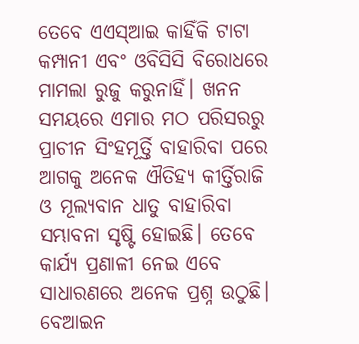ତେବେ ଏଏସ୍ଆଇ କାହିଁକି ଟାଟା କମ୍ପାନୀ ଏବଂ ଓବିସିସି ବିରୋଧରେ ମାମଲା ରୁଜୁ କରୁନାହିଁ। ଖନନ ସମୟରେ ଏମାର ମଠ ପରିସରରୁ ପ୍ରାଚୀନ ସିଂହମୂର୍ତ୍ତି ବାହାରିବା ପରେ ଆଗକୁ ଅନେକ ଐତିହ୍ୟ କୀର୍ତ୍ତିରାଜି ଓ ମୂଲ୍ୟବାନ ଧାତୁ ବାହାରିବା ସମ୍ଭାବନା ସୃଷ୍ଟି ହୋଇଛି। ତେବେ କାର୍ଯ୍ୟ ପ୍ରଣାଳୀ ନେଇ ଏବେ ସାଧାରଣରେ ଅନେକ ପ୍ରଶ୍ନ ଉଠୁଛି। ବେଆଇନ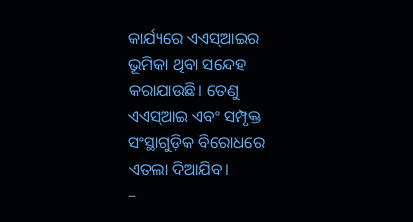କାର୍ଯ୍ୟରେ ଏଏସ୍ଆଇର ଭୂମିକା ଥିବା ସନ୍ଦେହ କରାଯାଉଛି। ତେଣୁ ଏଏସ୍ଆଇ ଏବଂ ସମ୍ପୃକ୍ତ ସଂସ୍ଥାଗୁଡ଼ିକ ବିରୋଧରେ ଏତଲା ଦିଆଯିବ।
–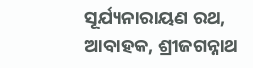ସୂର୍ଯ୍ୟନାରାୟଣ ରଥ, ଆବାହକ, ଶ୍ରୀଜଗନ୍ନାଥ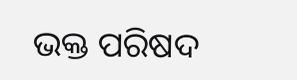ଭକ୍ତ ପରିଷଦ